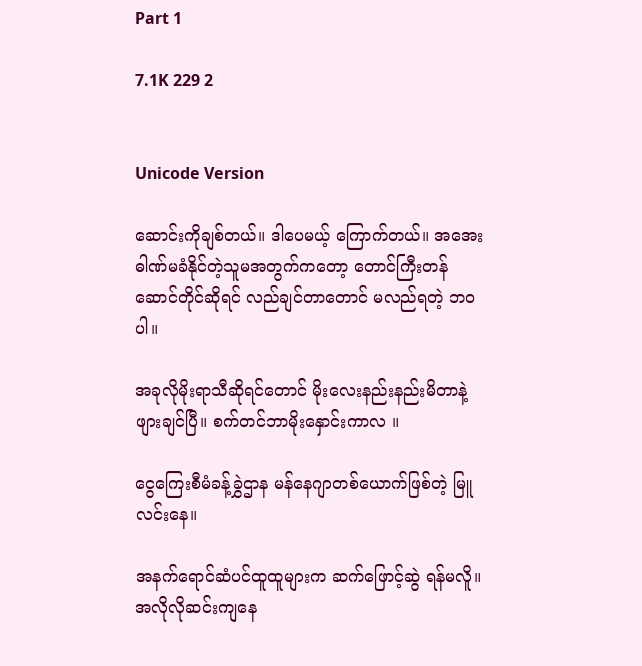Part 1

7.1K 229 2


Unicode Version

ဆောင်းကိုချစ်တယ်။ ဒါပေမယ့် ကြောက်တယ်။ အအေးဓါဏ်မခံနိုင်တဲ့သူမအတွက်ကတော့ တောင်ကြီးတန်ဆောင်တိုင်ဆိုရင် လည်ချင်တာတောင် မလည်ရတဲ့ ဘဝပါ။

အခုလိုမိုးရာသီဆိုရင်တောင် မိုးလေးနည်းနည်းမိတာနဲ့ ဖျားချင်ပြီ။ စက်တင်ဘာမိုးနှောင်းကာလ ။

ငွေကြေးစီမံခန့်ခွှဲဌာန မန်နေဂျာတစ်ယောက်ဖြစ်တဲ့ မြူလင်းနေ။

အနက်ရောင်ဆံပင်ထူထူများက ဆက်ဖြောင့်ဆွဲ ရန်မလိူ။ အလိုလိုဆင်းကျနေ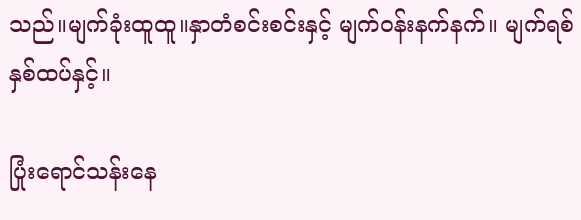သည်။မျက်ခုံးထူထူ။နှာတံစင်းစင်းနှင့် မျက်ဝန်းနက်နက်။ မျက်ရစ်နှစ်ထပ်နှင့်။

ပြုံးရောင်သန်းနေ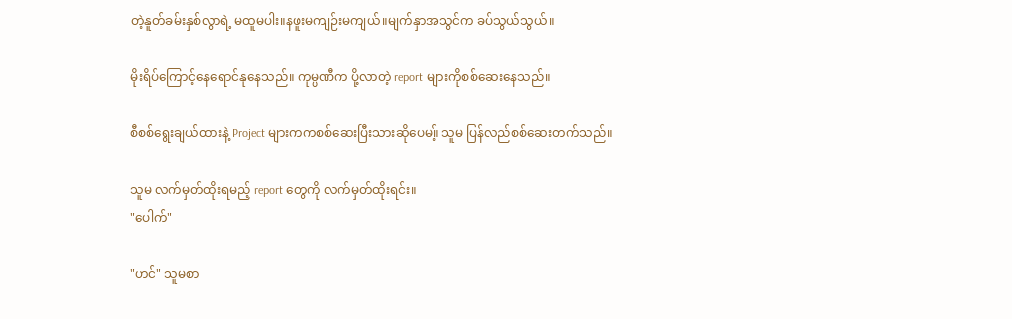တဲ့နူတ်ခမ်းနှစ်လွာရဲ့ မထူမပါး။နဖူးမကျဉ်းမကျယ်။မျက်နှာအသွင်က ခပ်သွယ်သွယ်။

မိုးရိပ်ကြောင့်နေရောင်နုနေသည်။ ကုမ္ပဏီက ပို့လာတဲ့ report များကိုစစ်ဆေးနေသည်။

စီစစ်ရွေးချယ်ထားနဲ့ Project များကကစစ်ဆေးပြီးသားဆိုပေမ။့် သူမ ပြန်လည်စစ်ဆေးတက်သည်။

သူမ လက်မှတ်ထိုးရမည့် report တွေကို လက်မှတ်ထိုးရင်း။
"ပေါက်"

"ဟင်" သူမစာ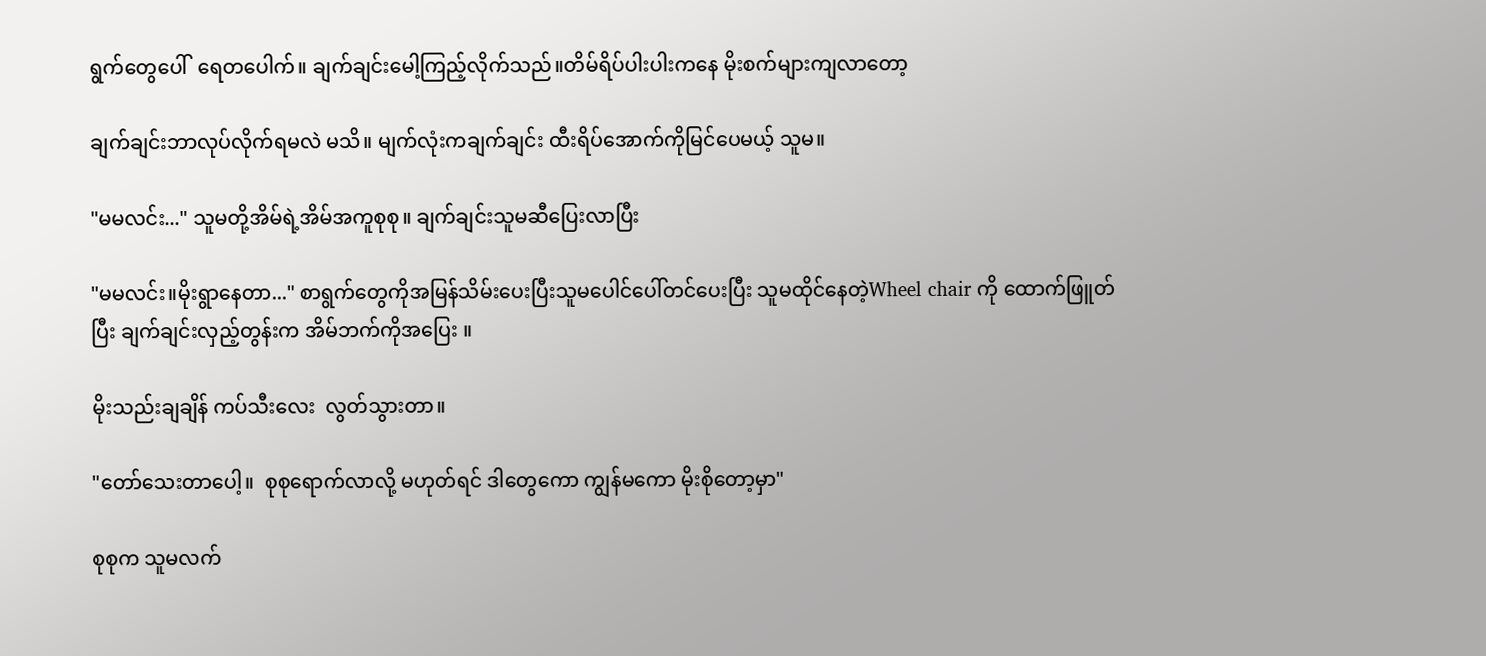ရွက်တွေပေါ်  ရေတပေါက်။ ချက်ချင်းမေါ့ကြည့်လိုက်သည်။တိမ်ရိပ်ပါးပါးကနေ မိုးစက်များကျလာတော့

ချက်ချင်းဘာလုပ်လိုက်ရမလဲ မသိ။ မျက်လုံးကချက်ချင်း ထီးရိပ်အောက်ကိုမြင်ပေမယ့် သူမ။

"မမလင်း..." သူမတို့အိမ်ရဲ့အိမ်အကူစုစု။ ချက်ချင်းသူမဆီပြေးလာပြီး

"မမလင်း။မိုးရွာနေတာ..." စာရွက်တွေကိုအမြန်သိမ်းပေးပြီးသူမပေါင်ပေါ်တင်ပေးပြီး သူမထိုင်နေတဲ့Wheel chair ကို ထောက်ဖြူတ်ပြီး ချက်ချင်းလှည့်တွန်းက အိမ်ဘက်ကိုအပြေး ။

မိုးသည်းချချိန် ကပ်သီးလေး  လွတ်သွားတာ။

"တော်သေးတာပေါ့။  စုစုရောက်လာလို့ မဟုတ်ရင် ဒါတွေကော ကျွန်မကော မိုးစိုတော့မှာ"

စုစုက သူမလက်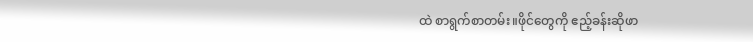ထဲ စာရွက်စာတမ်း။ဖိုင်တွေကို ဧည့်ခန်းဆိုဖာ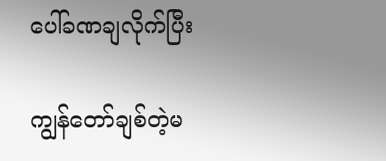ပေါ်ခဏချလိုက်ပြီး

ကျွန်တော်ချစ်တဲ့မ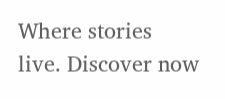Where stories live. Discover now